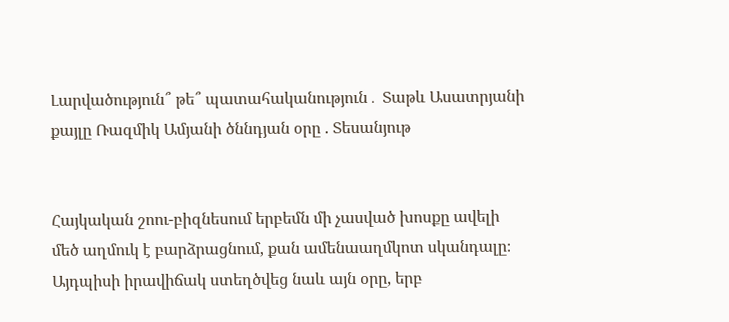Լարվածություն՞ թե՞ պատահականություն․ Տաթև Ասատրյանի քայլը Ռազմիկ Ամյանի ծննդյան օրը . Տեսանյութ


Հայկական շոու-բիզնեսում երբեմն մի չասված խոսքը ավելի մեծ աղմուկ է բարձրացնում, քան ամենաաղմկոտ սկանդալը։ Այդպիսի իրավիճակ ստեղծվեց նաև այն օրը, երբ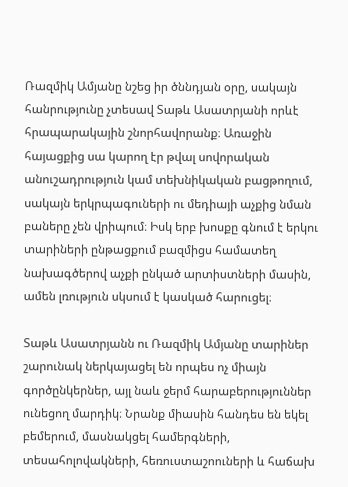Ռազմիկ Ամյանը նշեց իր ծննդյան օրը, սակայն հանրությունը չտեսավ Տաթև Ասատրյանի որևէ հրապարակային շնորհավորանք։ Առաջին հայացքից սա կարող էր թվալ սովորական անուշադրություն կամ տեխնիկական բացթողում, սակայն երկրպագուների ու մեդիայի աչքից նման բաները չեն վրիպում։ Իսկ երբ խոսքը գնում է երկու տարիների ընթացքում բազմիցս համատեղ նախագծերով աչքի ընկած արտիստների մասին, ամեն լռություն սկսում է կասկած հարուցել։

Տաթև Ասատրյանն ու Ռազմիկ Ամյանը տարիներ շարունակ ներկայացել են որպես ոչ միայն գործընկերներ, այլ նաև ջերմ հարաբերություններ ունեցող մարդիկ։ Նրանք միասին հանդես են եկել բեմերում, մասնակցել համերգների, տեսահոլովակների, հեռուստաշոուների և հաճախ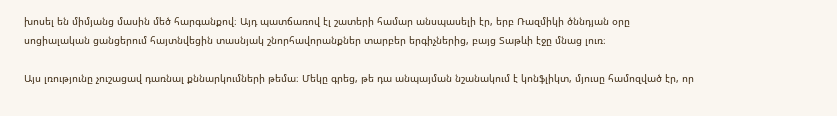խոսել են միմյանց մասին մեծ հարգանքով։ Այդ պատճառով էլ շատերի համար անսպասելի էր, երբ Ռազմիկի ծննդյան օրը սոցիալական ցանցերում հայտնվեցին տասնյակ շնորհավորանքներ տարբեր երգիչներից, բայց Տաթևի էջը մնաց լուռ։

Այս լռությունը չուշացավ դառնալ քննարկումների թեմա։ Մեկը գրեց, թե դա անպայման նշանակում է կոնֆլիկտ, մյուսը համոզված էր, որ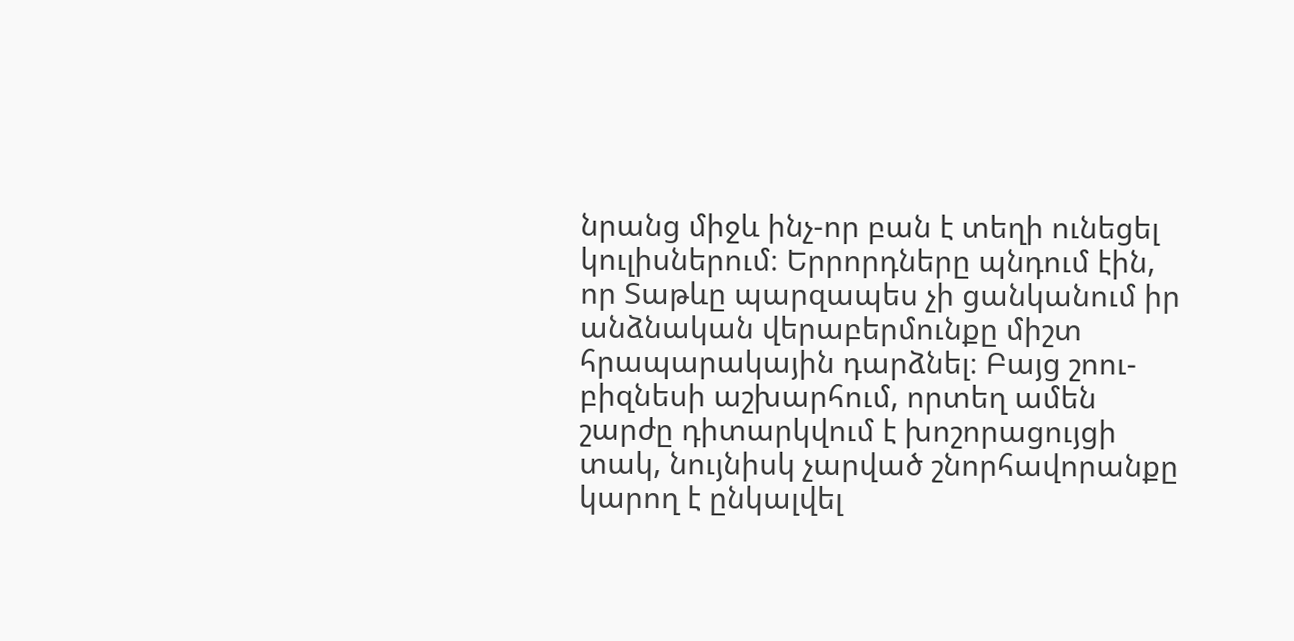նրանց միջև ինչ-որ բան է տեղի ունեցել կուլիսներում։ Երրորդները պնդում էին, որ Տաթևը պարզապես չի ցանկանում իր անձնական վերաբերմունքը միշտ հրապարակային դարձնել։ Բայց շոու-բիզնեսի աշխարհում, որտեղ ամեն շարժը դիտարկվում է խոշորացույցի տակ, նույնիսկ չարված շնորհավորանքը կարող է ընկալվել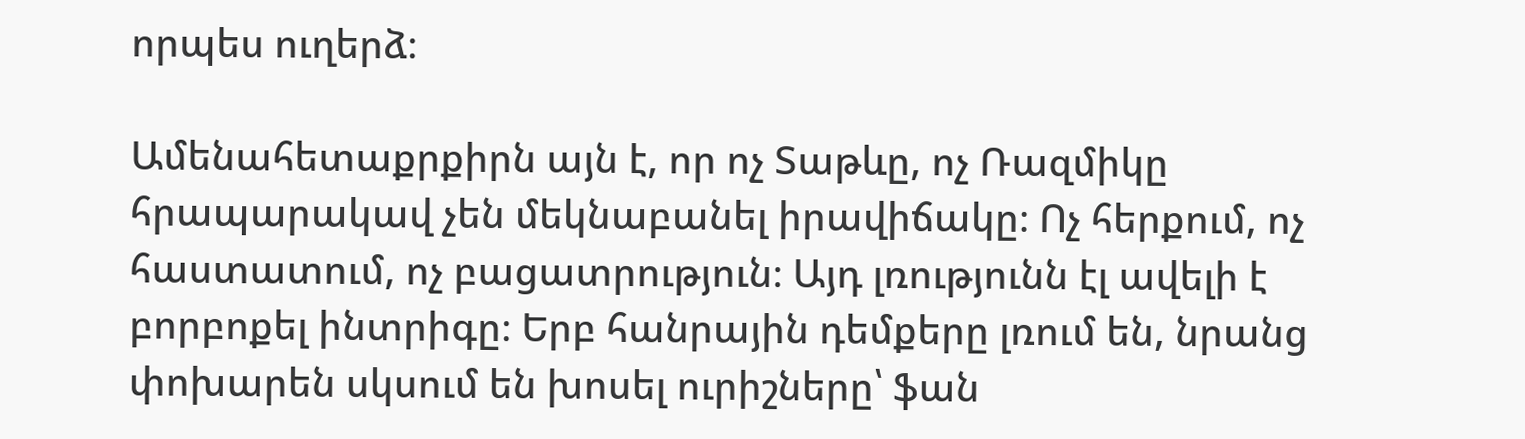որպես ուղերձ։

Ամենահետաքրքիրն այն է, որ ոչ Տաթևը, ոչ Ռազմիկը հրապարակավ չեն մեկնաբանել իրավիճակը։ Ոչ հերքում, ոչ հաստատում, ոչ բացատրություն։ Այդ լռությունն էլ ավելի է բորբոքել ինտրիգը։ Երբ հանրային դեմքերը լռում են, նրանց փոխարեն սկսում են խոսել ուրիշները՝ ֆան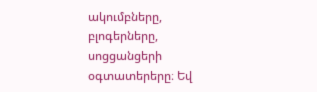ակումբները, բլոգերները, սոցցանցերի օգտատերերը։ Եվ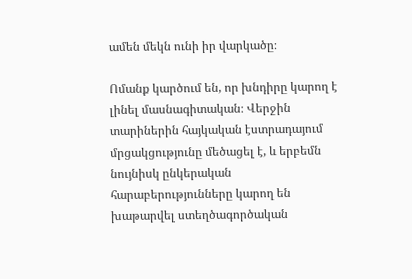ամեն մեկն ունի իր վարկածը։

Ոմանք կարծում են, որ խնդիրը կարող է լինել մասնագիտական։ Վերջին տարիներին հայկական էստրադայում մրցակցությունը մեծացել է, և երբեմն նույնիսկ ընկերական հարաբերությունները կարող են խաթարվել ստեղծագործական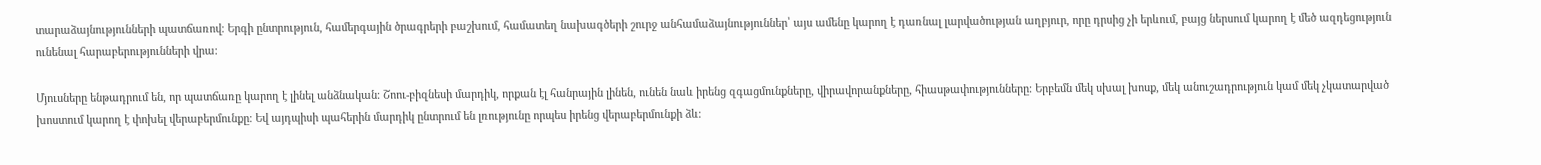տարաձայնությունների պատճառով։ Երգի ընտրություն, համերգային ծրագրերի բաշխում, համատեղ նախագծերի շուրջ անհամաձայնություններ՝ այս ամենը կարող է դառնալ լարվածության աղբյուր, որը դրսից չի երևում, բայց ներսում կարող է մեծ ազդեցություն ունենալ հարաբերությունների վրա։

Մյուսները ենթադրում են, որ պատճառը կարող է լինել անձնական։ Շոու-բիզնեսի մարդիկ, որքան էլ հանրային լինեն, ունեն նաև իրենց զգացմունքները, վիրավորանքները, հիասթափությունները։ Երբեմն մեկ սխալ խոսք, մեկ անուշադրություն կամ մեկ չկատարված խոստում կարող է փոխել վերաբերմունքը։ Եվ այդպիսի պահերին մարդիկ ընտրում են լռությունը որպես իրենց վերաբերմունքի ձև։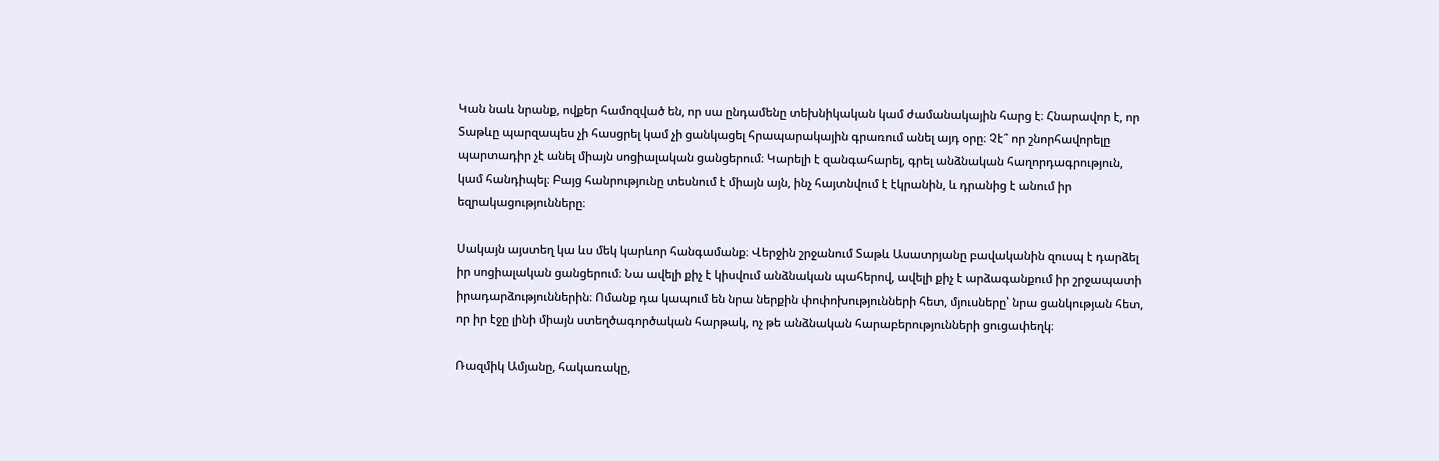Կան նաև նրանք, ովքեր համոզված են, որ սա ընդամենը տեխնիկական կամ ժամանակային հարց է։ Հնարավոր է, որ Տաթևը պարզապես չի հասցրել կամ չի ցանկացել հրապարակային գրառում անել այդ օրը։ Չէ՞ որ շնորհավորելը պարտադիր չէ անել միայն սոցիալական ցանցերում։ Կարելի է զանգահարել, գրել անձնական հաղորդագրություն, կամ հանդիպել։ Բայց հանրությունը տեսնում է միայն այն, ինչ հայտնվում է էկրանին, և դրանից է անում իր եզրակացությունները։

Սակայն այստեղ կա ևս մեկ կարևոր հանգամանք։ Վերջին շրջանում Տաթև Ասատրյանը բավականին զուսպ է դարձել իր սոցիալական ցանցերում։ Նա ավելի քիչ է կիսվում անձնական պահերով, ավելի քիչ է արձագանքում իր շրջապատի իրադարձություններին։ Ոմանք դա կապում են նրա ներքին փոփոխությունների հետ, մյուսները՝ նրա ցանկության հետ, որ իր էջը լինի միայն ստեղծագործական հարթակ, ոչ թե անձնական հարաբերությունների ցուցափեղկ։

Ռազմիկ Ամյանը, հակառակը,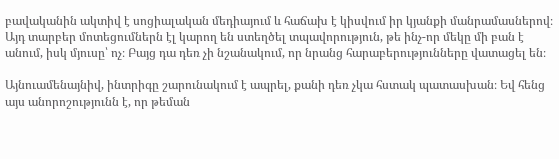բավականին ակտիվ է սոցիալական մեդիայում և հաճախ է կիսվում իր կյանքի մանրամասներով։ Այդ տարբեր մոտեցումներն էլ կարող են ստեղծել տպավորություն, թե ինչ-որ մեկը մի բան է անում, իսկ մյուսը՝ ոչ։ Բայց դա դեռ չի նշանակում, որ նրանց հարաբերությունները վատացել են։

Այնուամենայնիվ, ինտրիգը շարունակում է ապրել, քանի դեռ չկա հստակ պատասխան։ Եվ հենց այս անորոշությունն է, որ թեման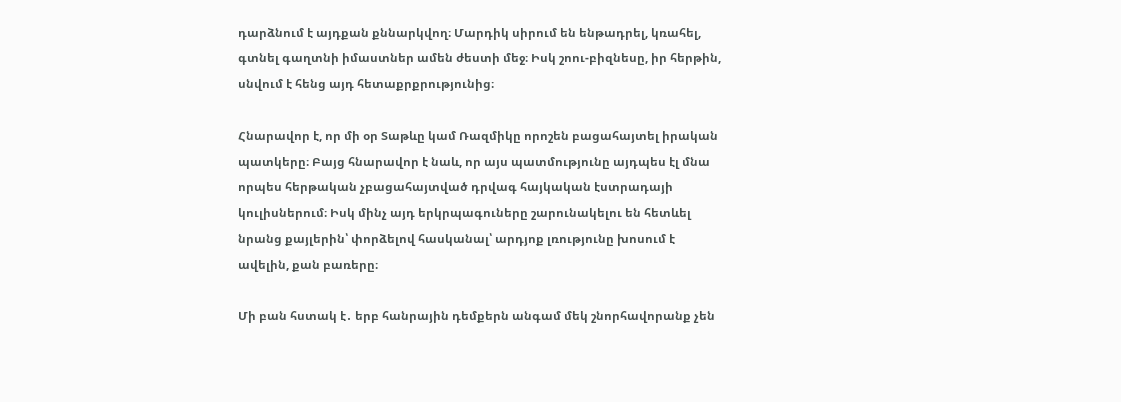դարձնում է այդքան քննարկվող։ Մարդիկ սիրում են ենթադրել, կռահել, գտնել գաղտնի իմաստներ ամեն ժեստի մեջ։ Իսկ շոու-բիզնեսը, իր հերթին, սնվում է հենց այդ հետաքրքրությունից։

Հնարավոր է, որ մի օր Տաթևը կամ Ռազմիկը որոշեն բացահայտել իրական պատկերը։ Բայց հնարավոր է նաև, որ այս պատմությունը այդպես էլ մնա որպես հերթական չբացահայտված դրվագ հայկական էստրադայի կուլիսներում։ Իսկ մինչ այդ երկրպագուները շարունակելու են հետևել նրանց քայլերին՝ փորձելով հասկանալ՝ արդյոք լռությունը խոսում է ավելին, քան բառերը։

Մի բան հստակ է․ երբ հանրային դեմքերն անգամ մեկ շնորհավորանք չեն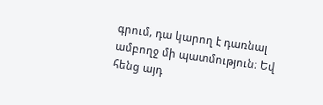գրում, դա կարող է դառնալ ամբողջ մի պատմություն։ Եվ հենց այդ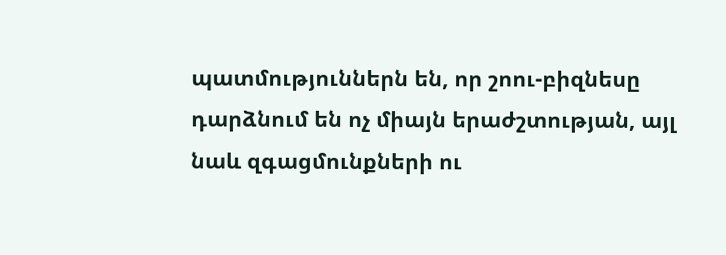պատմություններն են, որ շոու-բիզնեսը դարձնում են ոչ միայն երաժշտության, այլ նաև զգացմունքների ու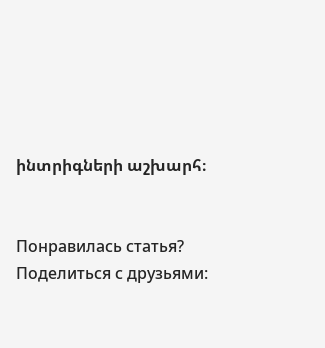ինտրիգների աշխարհ։


Понравилась статья? Поделиться с друзьями: